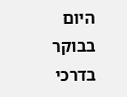היום בבוקר בדרכי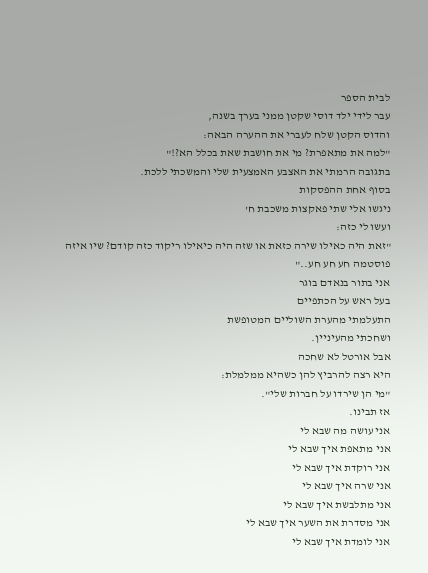לבית הספר
עבר לידי ילד דוסי שקטן ממני בערך בשנה,
והדוס הקטן שלח לעברי את ההערה הבאה:
"למה את מתאפרת? מי את חושבת שאת בכלל הא?!"
בתגובה הרמתי את האצבע האמצעית שלי והמשכתי ללכת.
בסוף אחת ההפסקות
ניגשו אלי שתי פאקצות משכבת ח'
ועשו לי כזה:
"זאת היה כאילו שירה כזאת או שזה היה כיאילו ריקוד כזה קודם? שיו איזה פוסטמה חע חע חע.."
אני בתור בנאדם בוגר
בעל ראש על הכתפיים
התעלמתי מהערת השוליים המטופשת
ושחכתי מהעיניין.
אבל אורטל לא שחכה
היא רצה להרביץ להן כשהיא ממלמלת:
"מי הן שירדו על חברות שלי".
אז תבינו.
אני עושה מה שבא לי
אני מתאפת איך שבא לי
אני רוקדת איך שבא לי
אני שרה איך שבא לי
אני מתלבשת איך שבא לי
אני מסדרת את השער איך שבא לי
אני לומדת איך שבא לי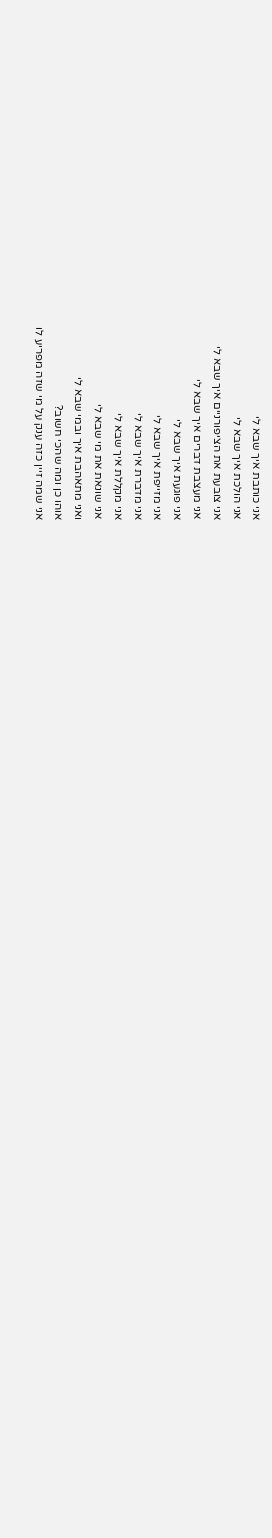אני כותבת איך שבא לי
אני הולכת איך שבא לי
אני צובעת את הציפורניים איך שבא לי
אני מעצבת דברים איך שבא לי
אני פוגעת איך שבא לי
אני מזייפת איך שבא לי
אני מדברת איך שבא לי
אני מקללת איך שבא לי
אני שונאת את מי שבא לי
ואני מתאהבת איך ובמי שבא לי
אוהו כן ומה שהכי חשוב?
אני שמה זיין כזה ענק על מי שזה מפריע לו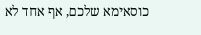כוסאימא שלכם, אף אחד לא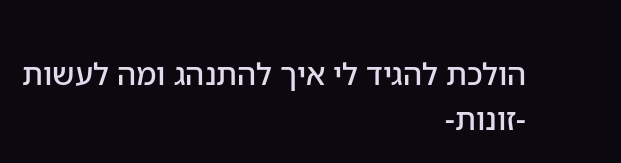הולכת להגיד לי איך להתנהג ומה לעשות
-זונות-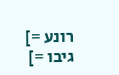רונע =]
גיבו =]